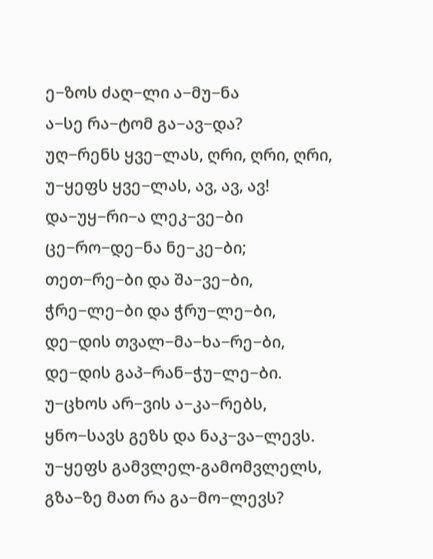ე−ზოს ძაღ−ლი ა−მუ−ნა
ა−სე რა−ტომ გა−ავ−და?
უღ−რენს ყვე−ლას, ღრი, ღრი, ღრი,
უ−ყეფს ყვე−ლას, ავ, ავ, ავ!
და−უყ−რი−ა ლეკ−ვე−ბი
ცე−რო−დე−ნა ნე−კე−ბი;
თეთ−რე−ბი და შა−ვე−ბი,
ჭრე−ლე−ბი და ჭრუ−ლე−ბი,
დე−დის თვალ−მა−ხა−რე−ბი,
დე−დის გაპ−რან−ჭუ−ლე−ბი.
უ−ცხოს არ−ვის ა−კა−რებს,
ყნო−სავს გეზს და ნაკ−ვა−ლევს.
უ−ყეფს გამვლელ-გამომვლელს,
გზა−ზე მათ რა გა−მო−ლევს?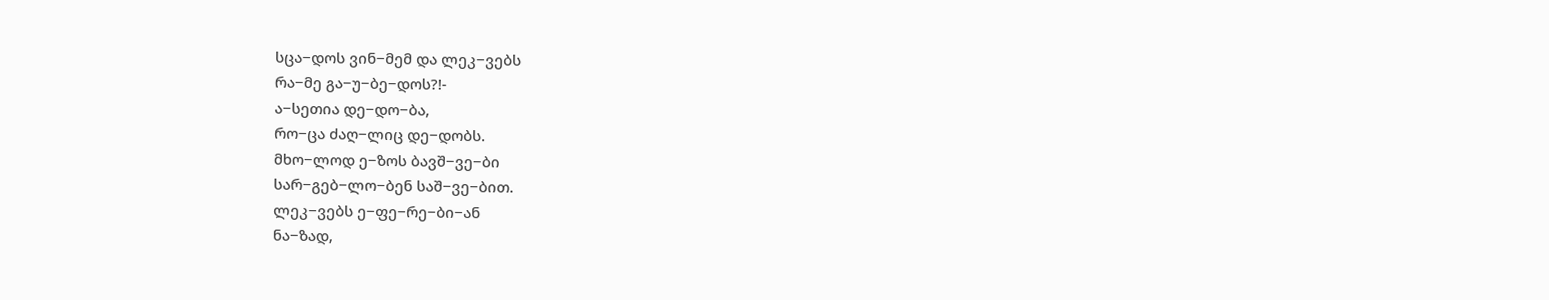სცა−დოს ვინ−მემ და ლეკ−ვებს
რა−მე გა−უ−ბე−დოს?!-
ა−სეთია დე−დო−ბა,
რო−ცა ძაღ−ლიც დე−დობს.
მხო−ლოდ ე−ზოს ბავშ−ვე−ბი
სარ−გებ−ლო−ბენ საშ−ვე−ბით.
ლეკ−ვებს ე−ფე−რე−ბი−ან
ნა−ზად,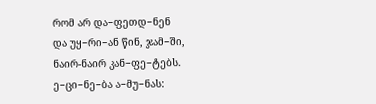რომ არ და−ფეთდ−ნენ
და უყ−რი−ან წინ, ჯამ−ში,
ნაირ-ნაირ კან−ფე−ტებს.
ე−ცი−ნე−ბა ა−მუ−ნას: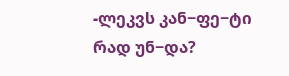-ლეკვს კან−ფე−ტი რად უნ−და?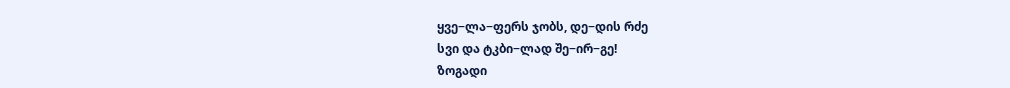ყვე−ლა−ფერს ჯობს, დე−დის რძე
სვი და ტკბი−ლად შე−ირ−გე!
ზოგადი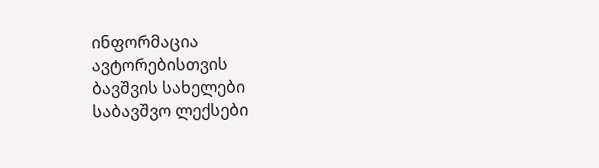ინფორმაცია
ავტორებისთვის
ბავშვის სახელები
საბავშვო ლექსები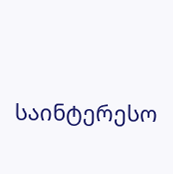საინტერესო